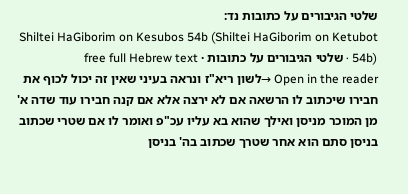שלטי הגיבורים על כתובות נד:
Shiltei HaGiborim on Kesubos 54b (Shiltei HaGiborim on Ketubot 54b) · שלטי הגיבורים על כתובות · free full Hebrew text
Open in the reader →לשון ריא"ז ונראה בעיני שאין זה יכול לכוף את חבירו שיכתוב לו הרשאה אם לא ירצה אלא אם קנה חבירו עוד שדה א' מן המוכר מניסן ואילך שהוא בא עליו עכ"פ ואומר לו אם שטרי שכתוב בניסן סתם הוא אחר שטרך שכתוב בה' בניסן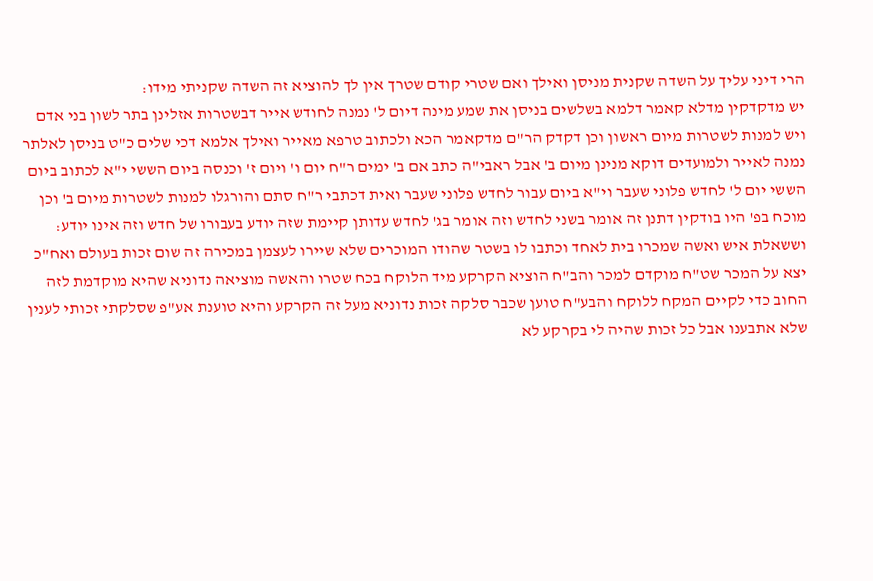הרי דיני עליך על השדה שקנית מניסן ואילך ואם שטרי קודם שטרך אין לך להוציא זה השדה שקניתי מידו:
יש מדקדקין מדלא קאמר דלמא בשלשים בניסן את שמע מינה דיום ל' נמנה לחודש אייר דבשטרות אזלינן בתר לשון בני אדם ויש למנות לשטרות מיום ראשון וכן דקדק הר"ם מדקאמר הכא ולכתוב טרפא מאייר ואילך אלמא דכי שלים כ"ט בניסן לאלתר נמנה לאייר ולמועדים דוקא מנינן מיום ב' אבל ראבי"ה כתב אם ב' ימים ר"ח יום ו' ויום ז' וכנסה ביום הששי י"א לכתוב ביום הששי יום ל' לחדש פלוני שעבר וי"א ביום עבור לחדש פלוני שעבר ואית דכתבי ר"ח סתם והורגלו למנות לשטרות מיום ב' וכן מוכח בפ' היו בודקין דתנן זה אומר בשני לחדש וזה אומר בג' לחדש עדותן קיימת שזה יודע בעבורו של חדש וזה אינו יודע:
וששאלת איש ואשה שמכרו בית לאחד וכתבו לו בשטר שהודו המוכרים שלא שיירו לעצמן במכירה זה שום זכות בעולם ואח"כ יצא על המכר שט"ח מוקדם למכר והב"ח הוציא הקרקע מיד הלוקח בכח שטרו והאשה מוציאה נדוניא שהיא מוקדמת לזה החוב כדי לקיים המקח ללוקח והבע"ח טוען שכבר סלקה זכות נדוניא מעל זה הקרקע והיא טוענת אע"פ שסלקתי זכותי לענין שלא אתבענו אבל כל זכות שהיה לי בקרקע לא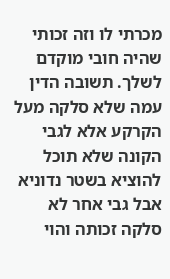מכרתי לו וזה זכותי שהיה חובי מוקדם לשלך. תשובה הדין עמה שלא סלקה מעל הקרקע אלא לגבי הקונה שלא תוכל להוציא בשטר נדוניא אבל גבי אחר לא סלקה זכותה והוי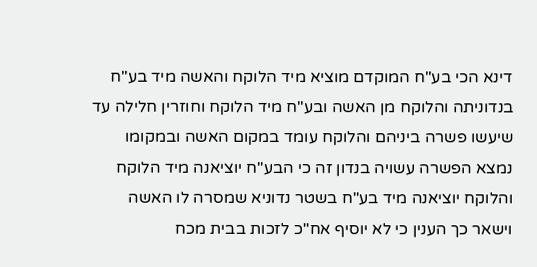דינא הכי בע"ח המוקדם מוציא מיד הלוקח והאשה מיד בע"ח בנדוניתה והלוקח מן האשה ובע"ח מיד הלוקח וחוזרין חלילה עד שיעשו פשרה ביניהם והלוקח עומד במקום האשה ובמקומו נמצא הפשרה עשויה בנדון זה כי הבע"ח יוציאנה מיד הלוקח והלוקח יוציאנה מיד בע"ח בשטר נדוניא שמסרה לו האשה וישאר כך הענין כי לא יוסיף אח"כ לזכות בבית מכח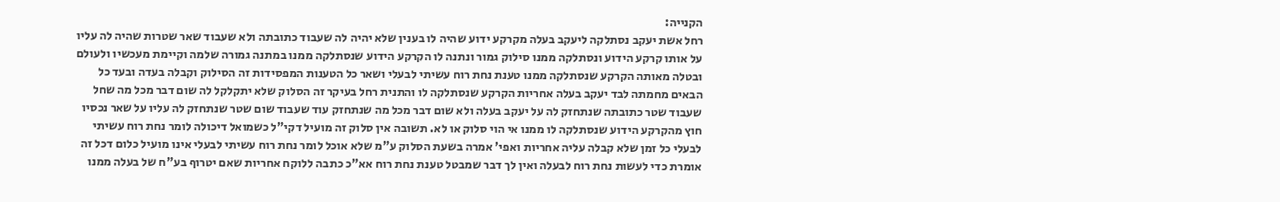הקנייה:
רחל אשת יעקב נסתלקה ליעקב בעלה מקרקע ידוע שהיה לו בענין שלא יהיה לה שעבוד כתובתה ולא שעבוד שאר שטרות שהיה לה עליו על אותו קרקע הידוע ונסתלקה ממנו סילוק גמור ונתנה לו הקרקע הידוע שנסתלקה ממנו במתנה גמורה שלמה וקיימת מעכשיו ולעולם ובטלה מאותה הקרקע שנסתלקה ממנו טענת נחת רוח עשיתי לבעלי ושאר כל הטענות המפסידות זה הסילוק וקבלה בעדה ובעד כל הבאים מחמתה לבד יעקב בעלה אחריות הקרקע שנסתלקה לו והתנית רחל בעיקר זה הסלוק שלא יתקלקל לה שום דבר מכל מה שחל שעבוד שטר כתובתה שנתחזק לה על יעקב בעלה ולא שום דבר מכל מה שנתחזק עוד שעבוד שום שטר שנתחזק לה עליו על שאר נכסיו חוץ מהקרקע הידוע שנסתלקה לו ממנו אי הוי סלוק או לא. תשובה אין סלוק זה מועיל דקי"ל כשמואל דיכולה לומר נחת רוח עשיתי לבעלי כל זמן שלא קבלה עליה אחריות ואפי' אמרה בשעת הסלוק ע"מ שלא אוכל לומר נחת רוח עשיתי לבעלי אינו מועיל כלום דכל זה אומרת כדי לעשות נחת רוח לבעלה ואין לך דבר שמבטל טענת נחת רוח אא"כ כתבה ללוקח אחריות שאם יטרוף בע"ח של בעלה ממנו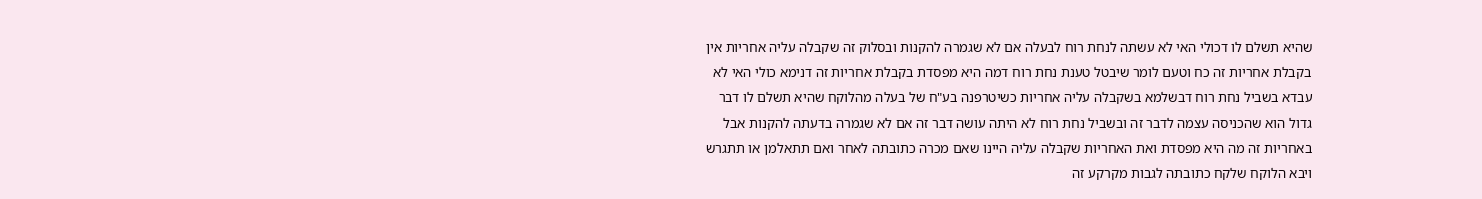שהיא תשלם לו דכולי האי לא עשתה לנחת רוח לבעלה אם לא שגמרה להקנות ובסלוק זה שקבלה עליה אחריות אין בקבלת אחריות זה כח וטעם לומר שיבטל טענת נחת רוח דמה היא מפסדת בקבלת אחריות זה דנימא כולי האי לא עבדא בשביל נחת רוח דבשלמא בשקבלה עליה אחריות כשיטרפנה בע"ח של בעלה מהלוקח שהיא תשלם לו דבר גדול הוא שהכניסה עצמה לדבר זה ובשביל נחת רוח לא היתה עושה דבר זה אם לא שגמרה בדעתה להקנות אבל באחריות זה מה היא מפסדת ואת האחריות שקבלה עליה היינו שאם מכרה כתובתה לאחר ואם תתאלמן או תתגרש ויבא הלוקח שלקח כתובתה לגבות מקרקע זה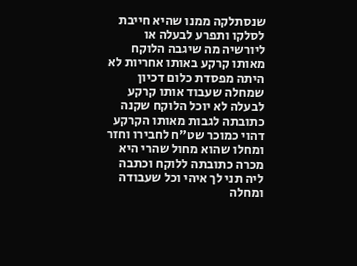שנסתלקה ממנו שהיא חייבת לסלקו ותפרע לבעלה או ליורשיה מה שיגבה הלוקח מאותו קרקע באותו אחריות לא היתה מפסדת כלום דכיון שמחלה שעבוד אותו קרקע לבעלה לא יוכל הלוקח שקנה כתובתה לגבות מאותו הקרקע דהוי כמוכר שט"ח לחבירו וחזר ומחלו שהוא מחול שהרי היא מכרה כתובתה ללוקח וכתבה ליה תני לך איהי וכל שעבודה ומחלה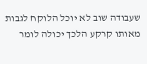שעבודה שוב לא יוכל הלוקח לגבות מאותו קרקע הלכך יכולה לומר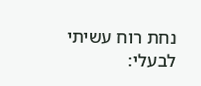נחת רוח עשיתי לבעלי: